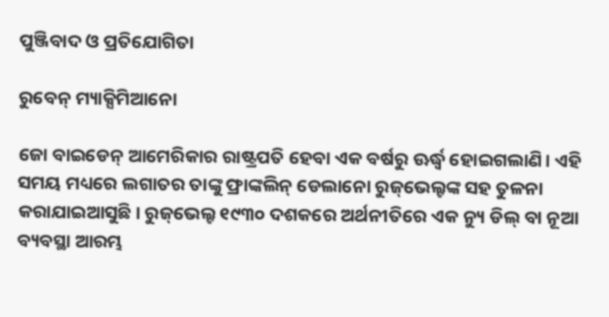ପୁଞ୍ଜିବାଦ ଓ ପ୍ରତିଯୋଗିତା

ରୁବେନ୍‌ ମ୍ୟାକ୍ସିମିଆନୋ

ଜୋ ବାଇଡେନ୍‌ ଆମେରିକାର ରାଷ୍ଟ୍ରପତି ହେବା ଏକ ବର୍ଷରୁ ଊର୍ଦ୍ଧ୍ୱ ହୋଇଗଲାଣି। ଏହି ସମୟ ମଧ୍ୟରେ ଲଗାତର ତାଙ୍କୁ ଫ୍ରାଙ୍କଲିନ୍‌ ଡେଲାନୋ ରୁଜ୍‌ଭେଲ୍ଟଙ୍କ ସହ ତୁଳନା କରାଯାଇଆସୁଛି। ରୁଜ୍‌ଭେଲ୍ଟ ୧୯୩୦ ଦଶକରେ ଅର୍ଥନୀତିରେ ଏକ ନ୍ୟୁ ଡିଲ୍‌ ବା ନୂଆ ବ୍ୟବସ୍ଥା ଆରମ୍ଭ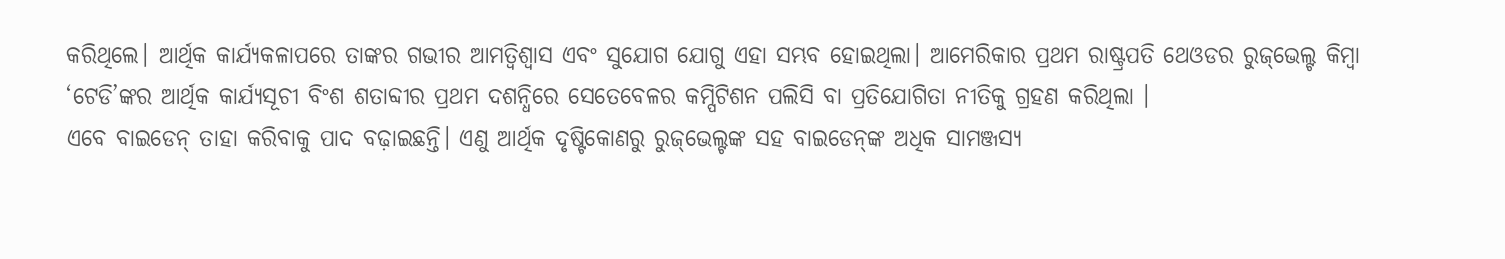କରିଥିଲେ। ଆର୍ଥିକ କାର୍ଯ୍ୟକଳାପରେ ତାଙ୍କର ଗଭୀର ଆମତ୍ବିଶ୍ୱାସ ଏବଂ ସୁଯୋଗ ଯୋଗୁ ଏହା ସମ୍ଭବ ହୋଇଥିଲା। ଆମେରିକାର ପ୍ରଥମ ରାଷ୍ଟ୍ରପତି ଥେଓଡର ରୁଜ୍‌ଭେଲ୍ଟ କିମ୍ବା ‘ଟେଡି’ଙ୍କର ଆର୍ଥିକ କାର୍ଯ୍ୟସୂଚୀ ବିଂଶ ଶତାବ୍ଦୀର ପ୍ରଥମ ଦଶନ୍ଧିରେ ସେତେବେଳର କମ୍ପିଟିଶନ ପଲିସି ବା ପ୍ରତିଯୋଗିତା ନୀତିକୁ ଗ୍ରହଣ କରିଥିଲା ।
ଏବେ ବାଇଡେନ୍‌ ତାହା କରିବାକୁ ପାଦ ବଢ଼ାଇଛନ୍ତି। ଏଣୁ ଆର୍ଥିକ ଦୃଷ୍ଟିକୋଣରୁ ରୁଜ୍‌ଭେଲ୍ଟଙ୍କ ସହ ବାଇଡେନ୍‌ଙ୍କ ଅଧିକ ସାମଞ୍ଜସ୍ୟ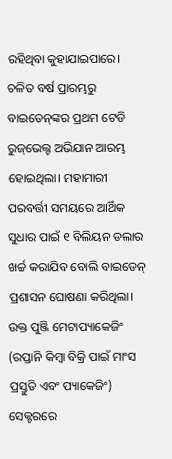ରହିଥିବା କୁହାଯାଇପାରେ। ଚଳିତ ବର୍ଷ ପ୍ରାରମ୍ଭରୁ ବାଇଡେନ୍‌ଙ୍କର ପ୍ରଥମ ଟେଡି ରୁଜ୍‌ଭେଲ୍ଟ ଅଭିଯାନ ଆରମ୍ଭ ହୋଇଥିଲା। ମହାମାରୀ ପରବର୍ତ୍ତୀ ସମୟରେ ଆର୍ଥିକ ସୁଧାର ପାଇଁ ୧ ବିଲିୟନ ଡଲାର ଖର୍ଚ୍ଚ କରାଯିବ ବୋଲି ବାଇଡେନ୍‌ ପ୍ରଶାସନ ଘୋଷଣା କରିଥିଲା। ଉକ୍ତ ପୁଞ୍ଜି ମେଟାପ୍ୟାକେଜିଂ (ରପ୍ତାନି କିମ୍ବା ବିକ୍ରି ପାଇଁ ମାଂସ ପ୍ରସ୍ତୁତି ଏବଂ ପ୍ୟାକେଜିଂ) ସେକ୍ଟରରେ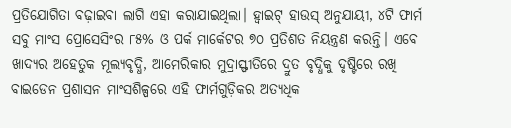ପ୍ରତିଯୋଗିତା ବଢ଼ାଇବା ଲାଗି ଏହା କରାଯାଇଥିଲା। ହ୍ବାଇଟ୍‌ ହାଉସ୍‌ ଅନୁଯାୟୀ, ୪ଟି ଫାର୍ମ ସବୁ ମାଂସ ପ୍ରୋସେସିଂର ୮୫% ଓ ପର୍କ ମାର୍କେଟର ୭୦ ପ୍ରତିଶତ ନିୟନ୍ତ୍ରଣ କରନ୍ତି। ଏବେ ଖାଦ୍ୟର ଅହେତୁକ ମୂଲ୍ୟବୃଦ୍ଧି, ଆମେରିକାର ମୁଦ୍ରାସ୍ଫୀତିରେ ଦ୍ରୁତ ବୃଦ୍ଧିକୁ ଦୃଷ୍ଟିରେ ରଖି ବାଇଡେନ ପ୍ରଶାସନ ମାଂସଶିଳ୍ପରେ ଏହି ଫାର୍ମଗୁଡ଼ିକର ଅତ୍ୟଧିକ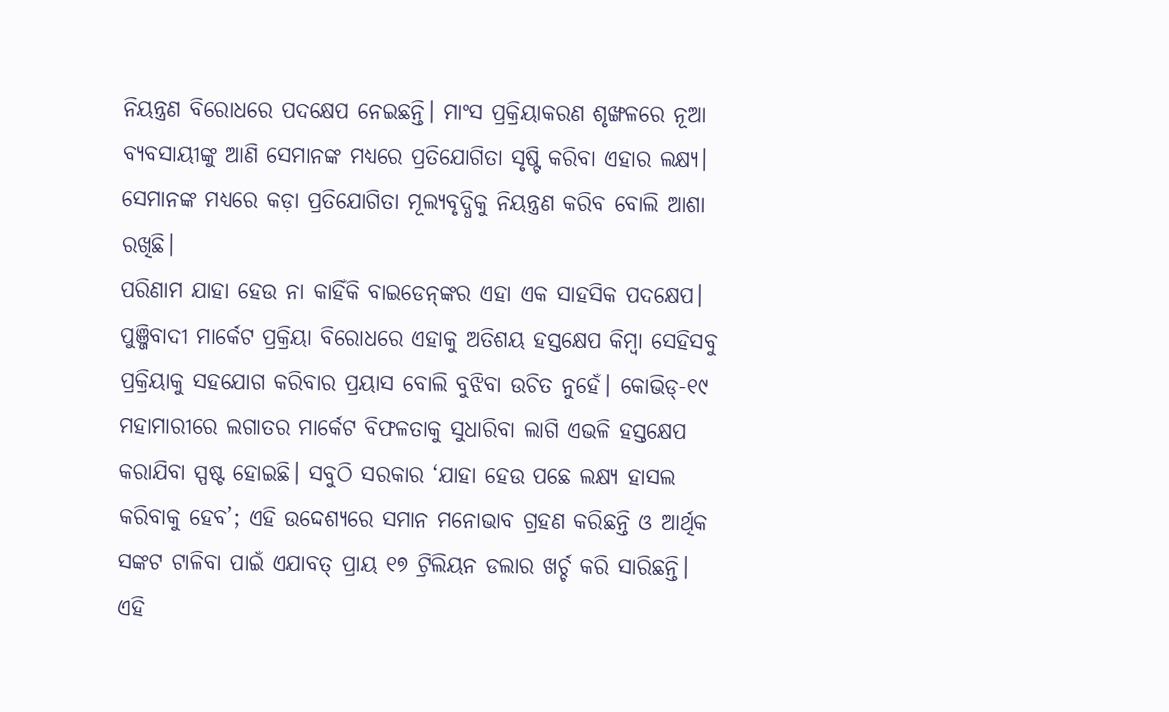ନିୟନ୍ତ୍ରଣ ବିରୋଧରେ ପଦକ୍ଷେପ ନେଇଛନ୍ତି। ମାଂସ ପ୍ରକ୍ରିୟାକରଣ ଶୃଙ୍ଖଳରେ ନୂଆ ବ୍ୟବସାୟୀଙ୍କୁ ଆଣି ସେମାନଙ୍କ ମଧ୍ୟରେ ପ୍ରତିଯୋଗିତା ସୃଷ୍ଟି କରିବା ଏହାର ଲକ୍ଷ୍ୟ। ସେମାନଙ୍କ ମଧ୍ୟରେ କଡ଼ା ପ୍ରତିଯୋଗିତା ମୂଲ୍ୟବୃଦ୍ଧିକୁ ନିୟନ୍ତ୍ରଣ କରିବ ବୋଲି ଆଶା ରଖିଛି।
ପରିଣାମ ଯାହା ହେଉ ନା କାହିଁକି ବାଇଡେନ୍‌ଙ୍କର ଏହା ଏକ ସାହସିକ ପଦକ୍ଷେପ। ପୁଞ୍ଜିବାଦୀ ମାର୍କେଟ ପ୍ରକ୍ରିୟା ବିରୋଧରେ ଏହାକୁ ଅତିଶୟ ହସ୍ତକ୍ଷେପ କିମ୍ବା ସେହିସବୁ ପ୍ରକ୍ରିୟାକୁ ସହଯୋଗ କରିବାର ପ୍ରୟାସ ବୋଲି ବୁଝିବା ଉଚିତ ନୁହେଁ। କୋଭିଡ୍‌-୧୯ ମହାମାରୀରେ ଲଗାତର ମାର୍କେଟ ବିଫଳତାକୁ ସୁଧାରିବା ଲାଗି ଏଭଳି ହସ୍ତକ୍ଷେପ କରାଯିବା ସ୍ପଷ୍ଟ ହୋଇଛି। ସବୁଠି ସରକାର ‘ଯାହା ହେଉ ପଛେ ଲକ୍ଷ୍ୟ ହାସଲ କରିବାକୁ ହେବ’; ଏହି ଉଦ୍ଦେଶ୍ୟରେ ସମାନ ମନୋଭାବ ଗ୍ରହଣ କରିଛନ୍ତି ଓ ଆର୍ଥିକ ସଙ୍କଟ ଟାଳିବା ପାଇଁ ଏଯାବତ୍‌ ପ୍ରାୟ ୧୭ ଟ୍ରିଲିୟନ ଡଲାର ଖର୍ଚ୍ଚ କରି ସାରିଛନ୍ତି।
ଏହି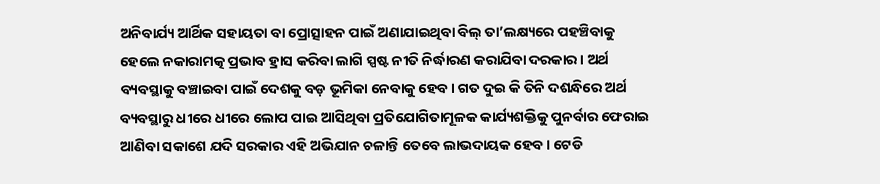ଅନିବାର୍ଯ୍ୟ ଆର୍ଥିକ ସହାୟତା ବା ପ୍ରୋତ୍ସାହନ ପାଇଁ ଅଣାଯାଇଥିବା ବିଲ୍‌ ତା’ଲକ୍ଷ୍ୟରେ ପହଞ୍ଚିବାକୁ ହେଲେ ନକାରାମତ୍କ ପ୍ରଭାବ ହ୍ରାସ କରିବା ଲାଗି ସ୍ପଷ୍ଟ ନୀତି ନିର୍ଦ୍ଧାରଣ କରାଯିବା ଦରକାର। ଅର୍ଥ ବ୍ୟବସ୍ଥାକୁ ବଞ୍ଚାଇବା ପାଇଁ ଦେଶକୁ ବଡ଼ ଭୂମିକା ନେବାକୁ ହେବ। ଗତ ଦୁଇ କି ତିନି ଦଶନ୍ଧିରେ ଅର୍ଥ ବ୍ୟବସ୍ଥାରୁ ଧୀରେ ଧୀରେ ଲୋପ ପାଇ ଆସିଥିବା ପ୍ରତିଯୋଗିତାମୂଳକ କାର୍ଯ୍ୟଶକ୍ତିକୁ ପୁନର୍ବାର ଫେରାଇ ଆଣିବା ସକାଶେ ଯଦି ସରକାର ଏହି ଅଭିଯାନ ଚଳାନ୍ତି ତେବେ ଲାଭଦାୟକ ହେବ। ଟେଡି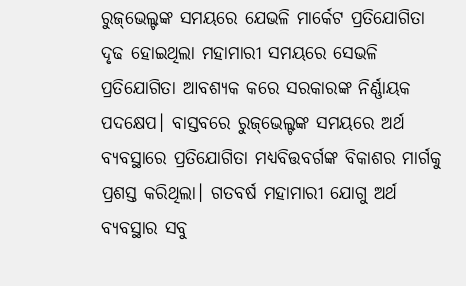ରୁଜ୍‌ଭେଲ୍ଟଙ୍କ ସମୟରେ ଯେଭଳି ମାର୍କେଟ ପ୍ରତିଯୋଗିତା ଦୃଢ ହୋଇଥିଲା ମହାମାରୀ ସମୟରେ ସେଭଳି ପ୍ରତିଯୋଗିତା ଆବଶ୍ୟକ କରେ ସରକାରଙ୍କ ନିର୍ଣ୍ଣାୟକ ପଦକ୍ଷେପ। ବାସ୍ତବରେ ରୁଜ୍‌ଭେଲ୍ଟଙ୍କ ସମୟରେ ଅର୍ଥ ବ୍ୟବସ୍ଥାରେ ପ୍ରତିଯୋଗିତା ମଧ୍ୟବିତ୍ତବର୍ଗଙ୍କ ବିକାଶର ମାର୍ଗକୁ ପ୍ରଶସ୍ତ କରିଥିଲା। ଗତବର୍ଷ ମହାମାରୀ ଯୋଗୁ ଅର୍ଥ ବ୍ୟବସ୍ଥାର ସବୁ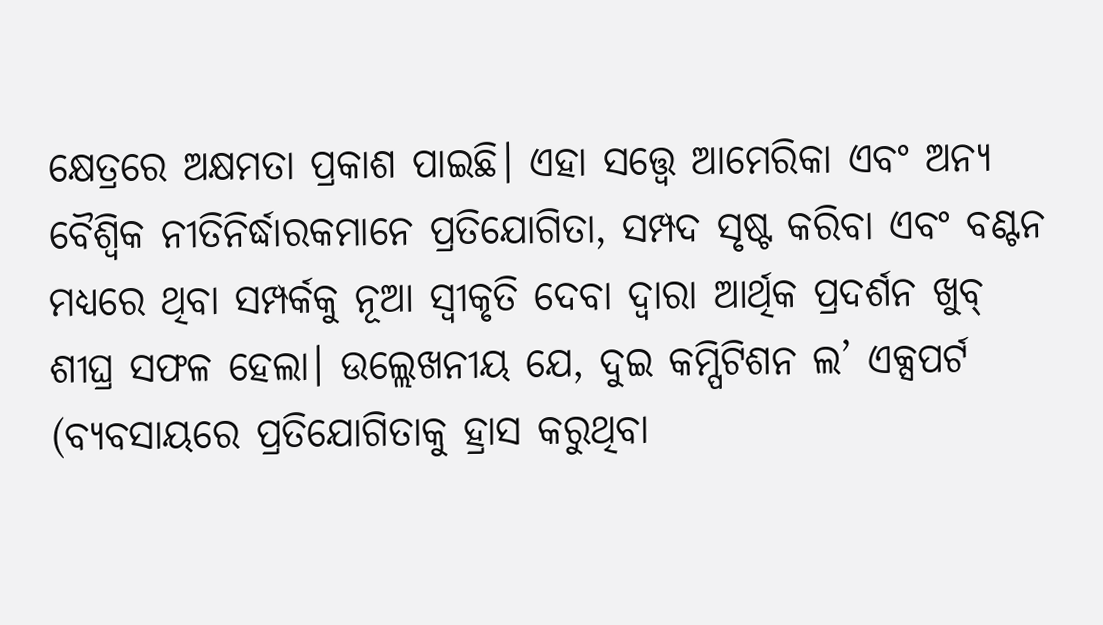କ୍ଷେତ୍ରରେ ଅକ୍ଷମତା ପ୍ରକାଶ ପାଇଛି। ଏହା ସତ୍ତ୍ୱେ ଆମେରିକା ଏବଂ ଅନ୍ୟ ବୈଶ୍ୱିକ ନୀତିନିର୍ଦ୍ଧାରକମାନେ ପ୍ରତିଯୋଗିତା, ସମ୍ପଦ ସୃଷ୍ଟ କରିବା ଏବଂ ବଣ୍ଟନ ମଧ୍ୟରେ ଥିବା ସମ୍ପର୍କକୁ ନୂଆ ସ୍ବୀକୃତି ଦେବା ଦ୍ୱାରା ଆର୍ଥିକ ପ୍ରଦର୍ଶନ ଖୁବ୍‌ ଶୀଘ୍ର ସଫଳ ହେଲା। ଉଲ୍ଲେଖନୀୟ ଯେ, ଦୁଇ କମ୍ପିଟିଶନ ଲ’ ଏକ୍ସପର୍ଟ (ବ୍ୟବସାୟରେ ପ୍ରତିଯୋଗିତାକୁ ହ୍ରାସ କରୁଥିବା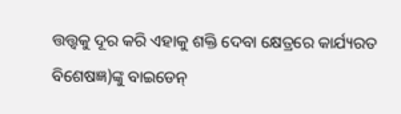ତ୍ତତ୍ତ୍ୱକୁ ଦୂର କରି ଏହାକୁ ଶକ୍ତି ଦେବା କ୍ଷେତ୍ରରେ କାର୍ଯ୍ୟରତ ବିଶେଷଜ୍ଞ)ଙ୍କୁ ବାଇଡେନ୍‌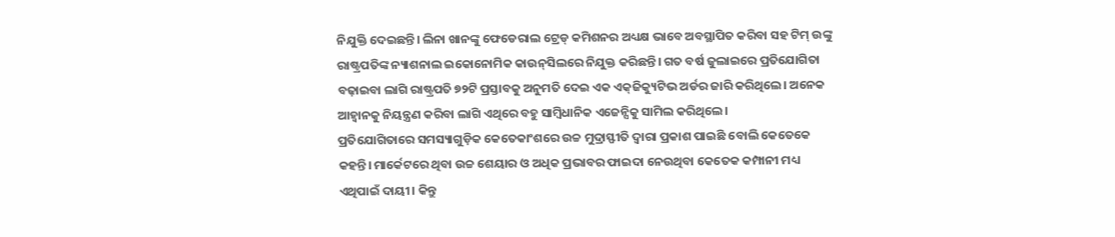ନିଯୁକ୍ତି ଦେଇଛନ୍ତି। ଲିନା ଖାନଙ୍କୁ ଫେଡେରାଲ ଟ୍ରେଡ୍‌ କମିଶନର ଅଧ୍ୟକ୍ଷ ଭାବେ ଅବସ୍ଥାପିତ କରିବା ସହ ଟିମ୍‌ ଉଙ୍କୁ ରାଷ୍ଟ୍ରପତିଙ୍କ ନ୍ୟାଶନାଲ ଇକୋନୋମିକ କାଉନ୍‌ସିଲରେ ନିଯୁକ୍ତ କରିଛନ୍ତି। ଗତ ବର୍ଷ ଜୁଲାଇରେ ପ୍ରତିଯୋଗିତା ବଢ଼ାଇବା ଲାଗି ରାଷ୍ଟ୍ରପତି ୭୨ଟି ପ୍ରସ୍ତାବକୁ ଅନୁମତି ଦେଇ ଏକ ଏକ୍‌ଜିକ୍ୟୁଟିଭ ଅର୍ଡର ଜାରି କରିଥିଲେ। ଅନେକ ଆହ୍ବାନକୁ ନିୟନ୍ତ୍ରଣ କରିବା ଲାଗି ଏଥିରେ ବହୁ ସାମ୍ବିଧାନିକ ଏଜେନ୍ସିକୁ ସାମିଲ କରିଥିଲେ।
ପ୍ରତିଯୋଗିତାରେ ସମସ୍ୟାଗୁଡ଼ିକ କେତେକାଂଶରେ ଉଚ୍ଚ ମୁଦ୍ରାସ୍ଫୀତି ଦ୍ୱାରା ପ୍ରକାଶ ପାଇଛି ବୋଲି କେତେକେ କହନ୍ତି। ମାର୍କେଟରେ ଥିବା ଉଚ୍ଚ ଶେୟାର ଓ ଅଧିକ ପ୍ରଭାବର ଫାଇଦା ନେଉଥିବା କେତେକ କମ୍ପାନୀ ମଧ୍ୟ ଏଥିପାଇଁ ଦାୟୀ। କିନ୍ତୁ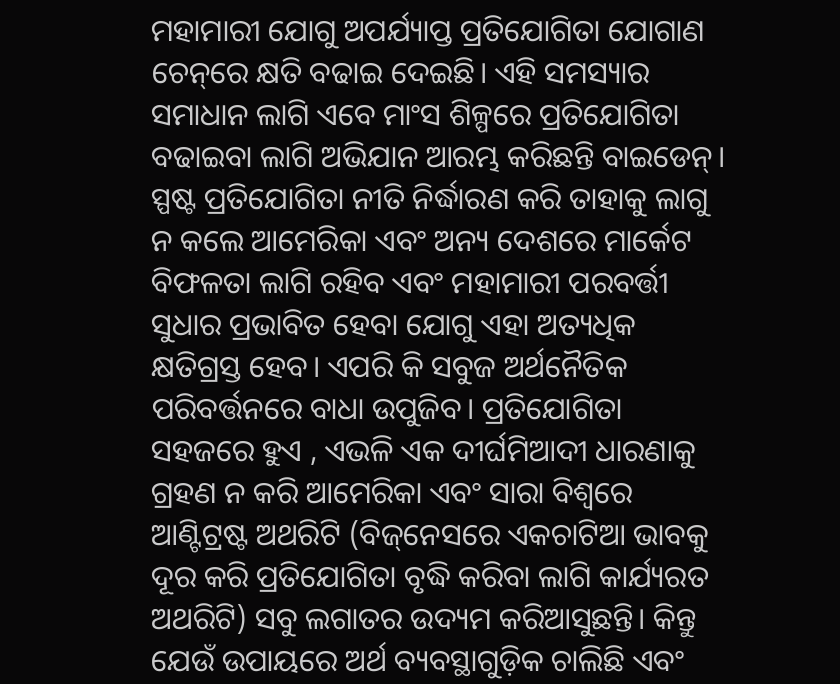ମହାମାରୀ ଯୋଗୁ ଅପର୍ଯ୍ୟାପ୍ତ ପ୍ରତିଯୋଗିତା ଯୋଗାଣ ଚେନ୍‌ରେ କ୍ଷତି ବଢାଇ ଦେଇଛି। ଏହି ସମସ୍ୟାର ସମାଧାନ ଲାଗି ଏବେ ମାଂସ ଶିଳ୍ପରେ ପ୍ରତିଯୋଗିତା ବଢାଇବା ଲାଗି ଅଭିଯାନ ଆରମ୍ଭ କରିଛନ୍ତି ବାଇଡେନ୍‌। ସ୍ପଷ୍ଟ ପ୍ରତିଯୋଗିତା ନୀତି ନିର୍ଦ୍ଧାରଣ କରି ତାହାକୁ ଲାଗୁ ନ କଲେ ଆମେରିକା ଏବଂ ଅନ୍ୟ ଦେଶରେ ମାର୍କେଟ ବିଫଳତା ଲାଗି ରହିବ ଏବଂ ମହାମାରୀ ପରବର୍ତ୍ତୀ ସୁଧାର ପ୍ରଭାବିତ ହେବା ଯୋଗୁ ଏହା ଅତ୍ୟଧିକ କ୍ଷତିଗ୍ରସ୍ତ ହେବ। ଏପରି କି ସବୁଜ ଅର୍ଥନୈତିକ ପରିବର୍ତ୍ତନରେ ବାଧା ଉପୁଜିବ। ପ୍ରତିଯୋଗିତା ସହଜରେ ହୁଏ , ଏଭଳି ଏକ ଦୀର୍ଘମିଆଦୀ ଧାରଣାକୁ ଗ୍ରହଣ ନ କରି ଆମେରିକା ଏବଂ ସାରା ବିଶ୍ୱରେ ଆଣ୍ଟିଟ୍ରଷ୍ଟ ଅଥରିଟି (ବିଜ୍‌ନେସରେ ଏକଚାଟିଆ ଭାବକୁ ଦୂର କରି ପ୍ରତିଯୋଗିତା ବୃଦ୍ଧି କରିବା ଲାଗି କାର୍ଯ୍ୟରତ ଅଥରିଟି) ସବୁ ଲଗାତର ଉଦ୍ୟମ କରିଆସୁଛନ୍ତି। କିନ୍ତୁ ଯେଉଁ ଉପାୟରେ ଅର୍ଥ ବ୍ୟବସ୍ଥାଗୁଡ଼ିକ ଚାଲିଛି ଏବଂ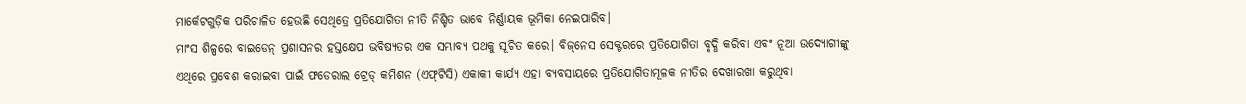ମାର୍କେଟଗୁଡ଼ିକ ପରିଚାଳିତ ହେଉଛି ସେଥିତ୍ରେ ପ୍ରତିଯୋଗିତା ନୀତି ନିଶ୍ଚିତ ଭାବେ ନିର୍ଣ୍ଣାୟକ ଭୂମିକା ନେଇପାରିବ।
ମାଂସ ଶିଳ୍ପରେ ବାଇଡେନ୍‌ ପ୍ରଶାସନର ହସ୍ତକ୍ଷେପ ଭବିଷ୍ୟତର ଏକ ସମ୍ଭାବ୍ୟ ପଥକୁ ସୂଚିତ କରେ। ବିଜ୍‌ନେସ ସେକ୍ଟରରେ ପ୍ରତିଯୋଗିତା ବୃଦ୍ଧି କରିବା ଏବଂ ନୂଆ ଉଦ୍ୟୋଗୀଙ୍କୁ ଏଥିରେ ପ୍ରବେଶ କରାଇବା ପାଇଁ ଫଡେରାଲ ଟ୍ରେଡ୍‌ କମିଶନ (ଏଫ୍‌ଟିସି) ଏକାକୀ କାର୍ଯ୍ୟ ଏହା ବ୍ୟବସାୟରେ ପ୍ରତିଯୋଗିତାମୂଳକ ନୀତିର ଦେଖାରଖା କରୁଥିବା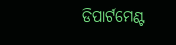ଡିପାର୍ଟମେଣ୍ଟ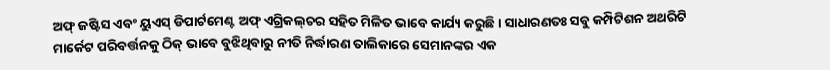ଅଫ୍‌ ଜଷ୍ଟିସ ଏବଂ ୟୁଏସ୍‌ ଡିପାର୍ଟମେଣ୍ଟ ଅଫ୍‌ ଏଗ୍ରିକଲ୍‌ଚର ସହିତ ମିଳିତ ଭାବେ କାର୍ଯ୍ୟ କରୁଛି। ସାଧାରଣତଃ ସବୁ କମ୍ପିଟିଶନ ଅଥରିଟି ମାର୍କେଟ ପରିବର୍ତ୍ତନକୁ ଠିକ୍‌ ଭାବେ ବୁଝିଥିବାରୁ ନୀତି ନିର୍ଦ୍ଧାରଣ ତାଲିକାରେ ସେମାନଙ୍କର ଏକ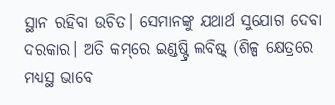ସ୍ଥାନ ରହିବା ଉଚିତ। ସେମାନଙ୍କୁ ଯଥାର୍ଥ ସୁଯୋଗ ଦେବା ଦରକାର। ଅତି କମ୍‌ରେ ଇଣ୍ଡଷ୍ଟ୍ରି ଲବିଷ୍ଟ୍‌ (ଶିଳ୍ପ କ୍ଷେତ୍ରରେ ମଧ୍ୟସ୍ଥ ଭାବେ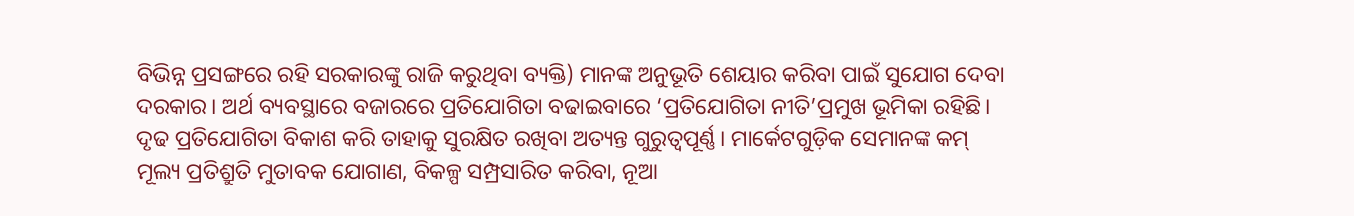ବିଭିନ୍ନ ପ୍ରସଙ୍ଗରେ ରହି ସରକାରଙ୍କୁ ରାଜି କରୁଥିବା ବ୍ୟକ୍ତି) ମାନଙ୍କ ଅନୁଭୂତି ଶେୟାର କରିବା ପାଇଁ ସୁଯୋଗ ଦେବା ଦରକାର। ଅର୍ଥ ବ୍ୟବସ୍ଥାରେ ବଜାରରେ ପ୍ରତିଯୋଗିତା ବଢାଇବାରେ ‘ପ୍ରତିଯୋଗିତା ନୀତି’ପ୍ରମୁଖ ଭୂମିକା ରହିଛି। ଦୃଢ ପ୍ରତିଯୋଗିତା ବିକାଶ କରି ତାହାକୁ ସୁରକ୍ଷିତ ରଖିବା ଅତ୍ୟନ୍ତ ଗୁରୁତ୍ୱପୂର୍ଣ୍ଣ। ମାର୍କେଟଗୁଡ଼ିକ ସେମାନଙ୍କ କମ୍‌ ମୂଲ୍ୟ ପ୍ରତିଶ୍ରୁତି ମୁତାବକ ଯୋଗାଣ, ବିକଳ୍ପ ସମ୍ପ୍ରସାରିତ କରିବା, ନୂଆ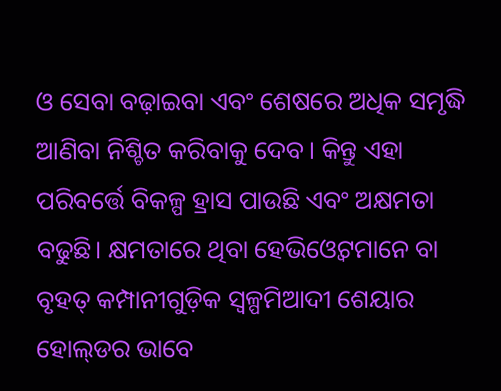ଓ ସେବା ବଢ଼ାଇବା ଏବଂ ଶେଷରେ ଅଧିକ ସମୃଦ୍ଧି ଆଣିବା ନିଶ୍ଚିତ କରିବାକୁ ଦେବ। କିନ୍ତୁ ଏହା ପରିବର୍ତ୍ତେ ବିକଳ୍ପ ହ୍ରାସ ପାଉଛି ଏବଂ ଅକ୍ଷମତା ବଢୁଛି। କ୍ଷମତାରେ ଥିବା ହେଭିଓ୍ବେଟମାନେ ବା ବୃହତ୍‌ କମ୍ପାନୀଗୁଡ଼ିକ ସ୍ବଳ୍ପମିଆଦୀ ଶେୟାର ହୋଲ୍‌ଡର ଭାବେ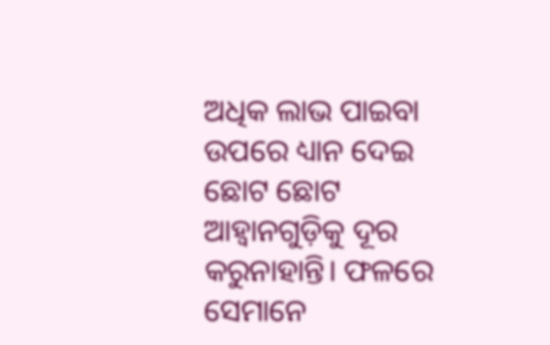ଅଧିକ ଲାଭ ପାଇବା ଉପରେ ଧ୍ୟାନ ଦେଇ ଛୋଟ ଛୋଟ ଆହ୍ବାନଗୁଡ଼ିକୁ ଦୂର କରୁନାହାନ୍ତି। ଫଳରେ ସେମାନେ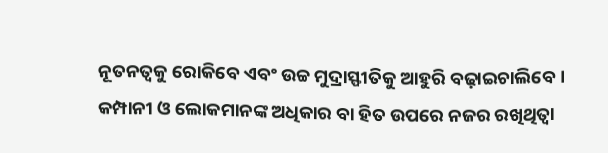ନୂତନତ୍ୱକୁ ରୋକିବେ ଏବଂ ଉଚ୍ଚ ମୁଦ୍ରାସ୍ଫୀତିକୁ ଆହୁରି ବଢ଼ାଇଚାଲିବେ।
କମ୍ପାନୀ ଓ ଲୋକମାନଙ୍କ ଅଧିକାର ବା ହିତ ଉପରେ ନଜର ରଖିଥିତ୍ବା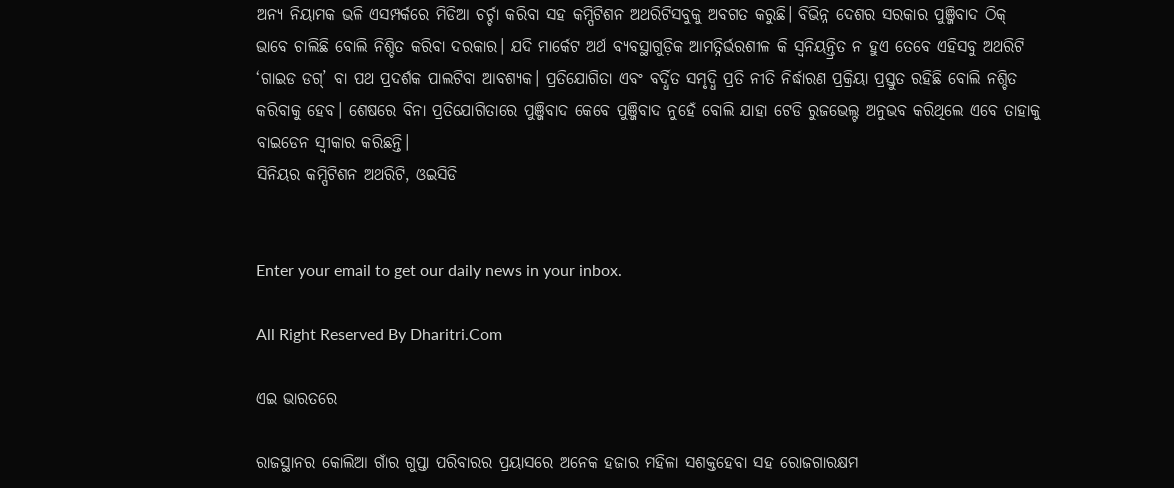ଅନ୍ୟ ନିୟାମକ ଭଳି ଏସମ୍ପର୍କରେ ମିଡିଆ ଚର୍ଚ୍ଚା କରିବା ସହ କମ୍ପିଟିଶନ ଅଥରିଟିସବୁକୁ ଅବଗତ କରୁଛି। ବିଭିନ୍ନ ଦେଶର ସରକାର ପୁଞ୍ଜିବାଦ ଠିକ୍‌ ଭାବେ ଚାଲିଛି ବୋଲି ନିଶ୍ଚିତ କରିବା ଦରକାର। ଯଦି ମାର୍କେଟ ଅର୍ଥ ବ୍ୟବସ୍ଥାଗୁଡ଼ିକ ଆମତ୍ନିର୍ଭରଶୀଳ କି ସ୍ବନିୟନ୍ତ୍ରିତ ନ ହୁଏ ତେବେ ଏହିସବୁ ଅଥରିଟି ‘ଗାଇଡ ଡଗ୍‌’ ବା ପଥ ପ୍ରଦର୍ଶକ ପାଲଟିବା ଆବଶ୍ୟକ। ପ୍ରତିଯୋଗିତା ଏବଂ ବର୍ଦ୍ଧିତ ସମୃଦ୍ଧି ପ୍ରତି ନୀତି ନିର୍ଦ୍ଧାରଣ ପ୍ରକ୍ରିୟା ପ୍ରସ୍ତୁତ ରହିଛି ବୋଲି ନଶ୍ଚିତ କରିବାକୁ ହେବ। ଶେଷରେ ବିନା ପ୍ରତିଯୋଗିତାରେ ପୁଞ୍ଜିବାଦ କେବେ ପୁଞ୍ଜିବାଦ ନୁହେଁ ବୋଲି ଯାହା ଟେଡି ରୁଜଭେଲ୍ଟ ଅନୁଭବ କରିଥିଲେ ଏବେ ତାହାକୁ ବାଇଡେନ ସ୍ବୀକାର କରିଛନ୍ତି।
ସିନିୟର କମ୍ପିଟିଶନ ଅଥରିଟି, ଓଇସିଡି


Enter your email to get our daily news in your inbox.

All Right Reserved By Dharitri.Com

ଏଇ ଭାରତରେ

ରାଜସ୍ଥାନର କୋଲିଆ ଗାଁର ଗୁପ୍ତା ପରିବାରର ପ୍ରୟାସରେ ଅନେକ ହଜାର ମହିଳା ସଶକ୍ତହେବା ସହ ରୋଜଗାରକ୍ଷମ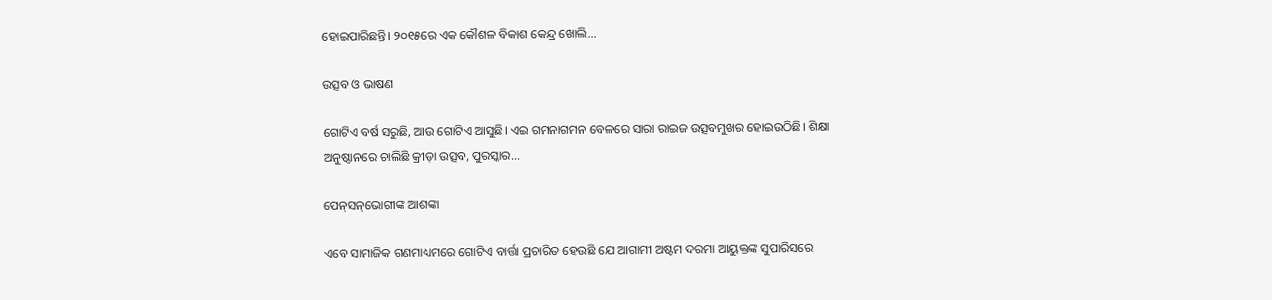ହୋଇପାରିଛନ୍ତି। ୨୦୧୫ରେ ଏକ କୌଶଳ ବିକାଶ କେନ୍ଦ୍ର ଖୋଲି...

ଉତ୍ସବ ଓ ଭାଷଣ

ଗୋଟିଏ ବର୍ଷ ସରୁଛି, ଆଉ ଗୋଟିଏ ଆସୁଛି। ଏଇ ଗମନାଗମନ ବେଳରେ ସାରା ରାଇଜ ଉତ୍ସବମୁଖର ହୋଇଉଠିଛି। ଶିକ୍ଷା ଅନୁଷ୍ଠାନରେ ଚାଲିଛି କ୍ରୀଡ଼ା ଉତ୍ସବ, ପୁରସ୍କାର...

ପେନ୍‌ସନ୍‌ଭୋଗୀଙ୍କ ଆଶଙ୍କା

ଏବେ ସାମାଜିକ ଗଣମାଧ୍ୟମରେ ଗୋଟିଏ ବାର୍ତ୍ତା ପ୍ରଚାରିତ ହେଉଛି ଯେ ଆଗାମୀ ଅଷ୍ଟମ ଦରମା ଆୟୁକ୍ତଙ୍କ ସୁପାରିସରେ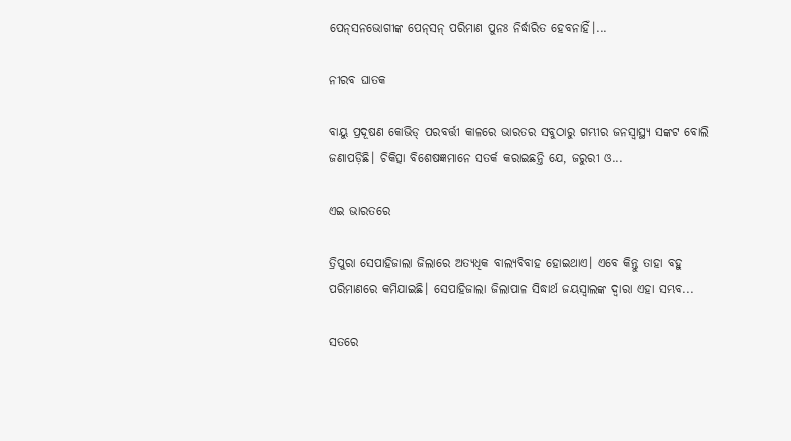ପେନ୍‌ସନଭୋଗୀଙ୍କ ପେନ୍‌ସନ୍‌ ପରିମାଣ ପୁନଃ ନିର୍ଦ୍ଧାରିତ ହେବନାହିଁ।...

ନୀରବ ଘାତକ

ବାୟୁ ପ୍ରଦୂଷଣ କୋଭିଡ୍‌ ପରବର୍ତ୍ତୀ କାଳରେ ଭାରତର ସବୁଠାରୁ ଗମ୍ଭୀର ଜନସ୍ବାସ୍ଥ୍ୟ ସଙ୍କଟ ବୋଲି ଜଣାପଡ଼ିଛି। ଚିକିତ୍ସା ବିଶେଷଜ୍ଞମାନେ ସତର୍କ କରାଇଛନ୍ତି ଯେ, ଜରୁରୀ ଓ...

ଏଇ ଭାରତରେ

ତ୍ରିପୁରା ସେପାହିଜାଲା ଜିଲାରେ ଅତ୍ୟଧିକ ବାଲ୍ୟବିବାହ ହୋଇଥାଏ। ଏବେ କିନ୍ତୁ ତାହା ବହୁ ପରିମାଣରେ କମିଯାଇଛି। ସେପାହିଜାଲା ଜିଲାପାଳ ସିଦ୍ଧାର୍ଥ ଜୟସ୍ବାଲଙ୍କ ଦ୍ୱାରା ଏହା ସମ୍ଭବ...

ସତରେ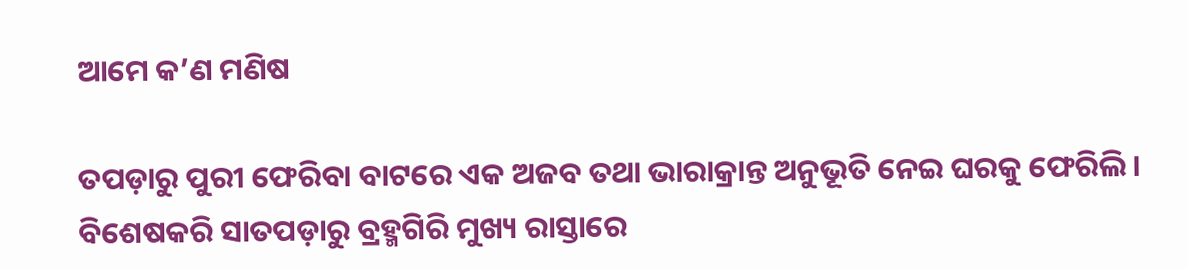ଆମେ କ’ଣ ମଣିଷ

ତପଡ଼ାରୁ ପୁରୀ ଫେରିବା ବାଟରେ ଏକ ଅଜବ ତଥା ଭାରାକ୍ରାନ୍ତ ଅନୁଭୂତି ନେଇ ଘରକୁ ଫେରିଲି। ବିଶେଷକରି ସାତପଡ଼ାରୁ ବ୍ରହ୍ମଗିରି ମୁଖ୍ୟ ରାସ୍ତାରେ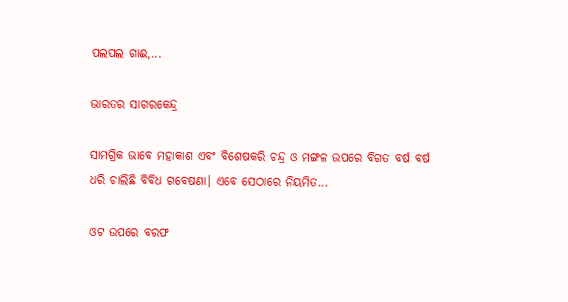ପଲପଲ ଗାଈ,...

ଭାରତର ସାଗରକେନ୍ଦ୍ର

ସାମଗ୍ରିକ ଭାବେ ମହାକାଶ ଏବଂ ବିଶେଷକରି ଚନ୍ଦ୍ର ଓ ମଙ୍ଗଳ ଉପରେ ବିଗତ ବର୍ଷ ବର୍ଷ ଧରି ଚାଲିଛି ବିବିଧ ଗବେଷଣା। ଏବେ ସେଠାରେ ନିୟମିତ...

ଓଟ ଉପରେ ବରଫ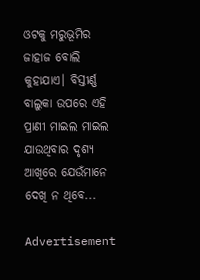ଓଟକୁ ମରୁଭୂମିର ଜାହାଜ ବୋଲି କୁହାଯାଏ। ବିସ୍ତୀର୍ଣ୍ଣ ବାଲୁକା ଉପରେ ଏହି ପ୍ରାଣୀ ମାଇଲ ମାଇଲ ଯାଉଥିବାର ଦୃଶ୍ୟ ଆଖିରେ ଯେଉଁମାନେ ଦେଖି ନ ଥିବେ...

Advertisement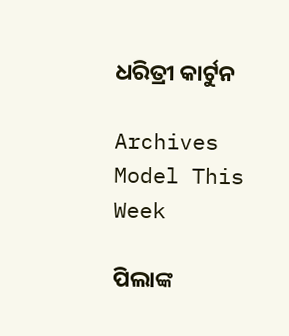ଧରିତ୍ରୀ କାର୍ଟୁନ

Archives
Model This Week

ପିଲାଙ୍କ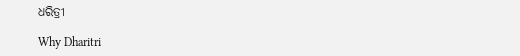ଧରିତ୍ରୀ

Why Dharitri